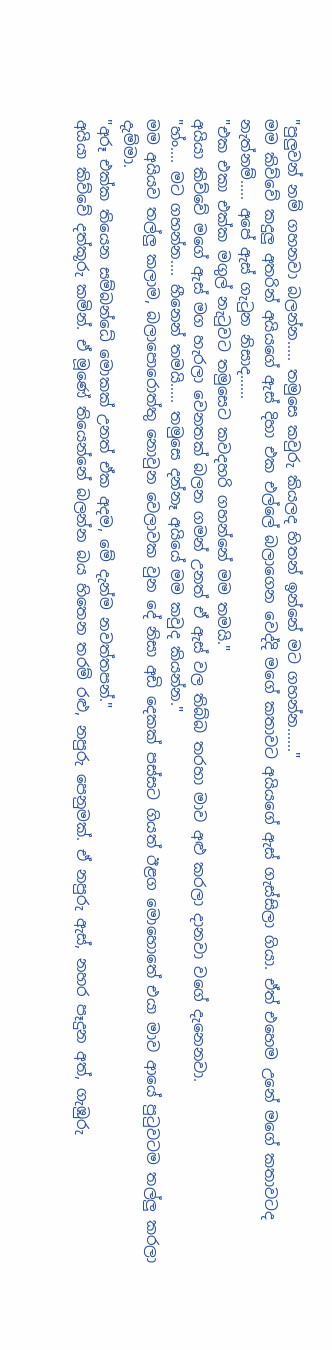"පුලුවන් නම් ගහනවා බලන්න..... තමුසෙ කවුරු කියලද හිතන් ඉන්නේ මට ගහන්න......"
මම කිව්වේ කදුලු අතරින් අයියගේ ඇස් දිහා එක එල්ලේ බලාගෙන වෙද්දි මගේ කතාවට අයියගේ ඇස් ගැස්සිලා ගියා. ඒත් එහෙම උනේ මගේ කතාවටද නැත්නම්..... අපේ ඇස් ගැටුන නිසාද......
"එක එකා එක්ක මගුල් නැටුවට තමුසෙට කවදහරි ගහන්නේ මම තමයි."
අයියා කිව්වේ මගේ ඇස් මග හැරලා වෙනතක් බලන ගමන් උනත් ඒ ඇස් වල තිබ්බ තරහා මාව අළු කරලා දානවා වගේ දැනෙනවා.
"හ්ං.... මට ගහන්න.... හීනෙන් තමයි..... තමුසෙ දන්නෑ අයියේ මම කවුද කියන්න."
මම අයියව තල්ලු කලාම, බලාපොරොත්තු නොවුන වෙලාවක වුන දේ නිසා අඩි දෙකක් පස්සට ගියත් ඊළග මොහොතේ එයා මාව ආයේ පුටුවටම තල්ලු කරලා දැම්මා.
"අරූ එක්ක තියෙන සම්බන්ධේ මොකක් උනත් ඒක අදම, මේ දැන්ම නවත්තපන්."
අයියා කිව්වේ දත්කූරු කමින්. ඒ මූණේ තියෙන්නේ බලන්න බය හිතෙන තරම් රළු, නපුරු පෙනුමක්. ඒ නපුරු ඇස්, නහර පෑදුන අත්, ගැඹුරු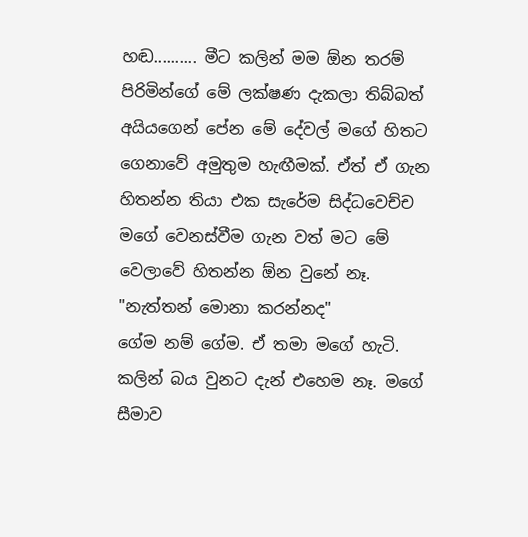හඬ.......... මීට කලින් මම ඕන තරම් පිරිමින්ගේ මේ ලක්ෂණ දැකලා තිබ්බත් අයියගෙන් පේන මේ දේවල් මගේ හිතට ගෙනාවේ අමුතුම හැඟීමක්. ඒත් ඒ ගැන හිතන්න තියා එක සැරේම සිද්ධවෙච්ච මගේ වෙනස්වීම ගැන වත් මට මේ වෙලාවේ හිතන්න ඕන වුනේ නෑ.
"නැත්තන් මොනා කරන්නද"
ගේම නම් ගේම. ඒ තමා මගේ හැටි. කලින් බය වුනට දැන් එහෙම නෑ. මගේ සීමාව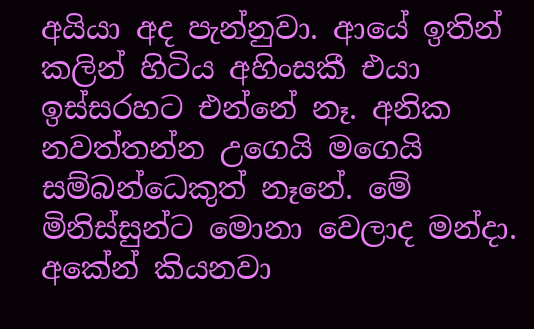අයියා අද පැන්නුවා. ආයේ ඉතින් කලින් හිටිය අහිංසකී එයා ඉස්සරහට එන්නේ නෑ. අනික නවත්තන්න උගෙයි මගෙයි සම්බන්ධෙකුත් නෑනේ. මේ මිනිස්සුන්ට මොනා වෙලාද මන්දා. අකේන් කියනවා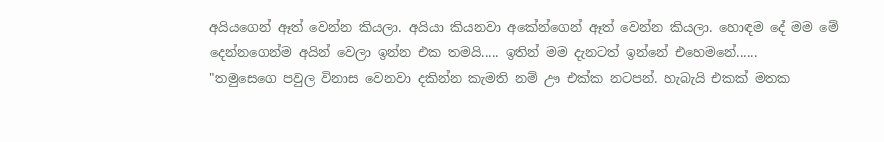අයියගෙන් ඈත් වෙන්න කියලා. අයියා කියනවා අකේන්ගෙන් ඈත් වෙන්න කියලා. හොඳම දේ මම මේ දෙන්නගෙන්ම අයින් වෙලා ඉන්න එක තමයි..... ඉතින් මම දැනටත් ඉන්නේ එහෙමනේ......
"තමුසෙගෙ පවුල විනාස වෙනවා දකින්න කැමති නම් ඌ එක්ක නටපන්. හැබැයි එකක් මතක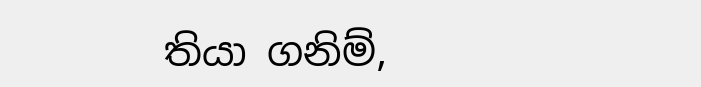තියා ගනිම්,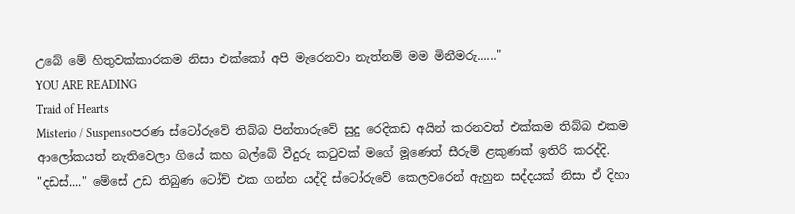උබේ මේ හිතුවක්කාරකම නිසා එක්කෝ අපි මැරෙනවා නැත්නම් මම මිනීමරු......"
YOU ARE READING
Traid of Hearts
Misterio / Suspensoපරණ ස්ටෝරුවේ තිබ්බ පින්තාරුවේ සුදු රෙදිකඩ අයින් කරනවත් එක්කම තිබ්බ එකම ආලෝකයත් නැතිවෙලා ගියේ කහ බල්බේ වීදුරු කටුවක් මගේ මූණෙත් සීරුම් ළකුණක් ඉතිරි කරද්දි. "දඩස්...." මේසේ උඩ තිබුණ ටෝච් එක ගන්න යද්දි ස්ටෝරුවේ කෙලවරෙන් ඇහුන සද්දයක් නිසා ඒ දිහා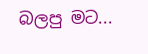බලපු මට...